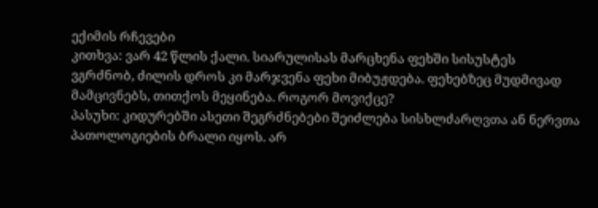ექიმის რჩევები
კითხვა: ვარ 42 წლის ქალი. სიარულისას მარცხენა ფეხში სისუსტეს ვგრძნობ, ძილის დროს კი მარჯვენა ფეხი მიბუჟდება. ფეხებზეც მუდმივად მამცივნებს, თითქოს მეყინება. როგორ მოვიქცე?
პასუხი: კიდურებში ასეთი შეგრძნებები შეიძლება სისხლძარღვთა ან ნერვთა პათოლოგიების ბრალი იყოს. არ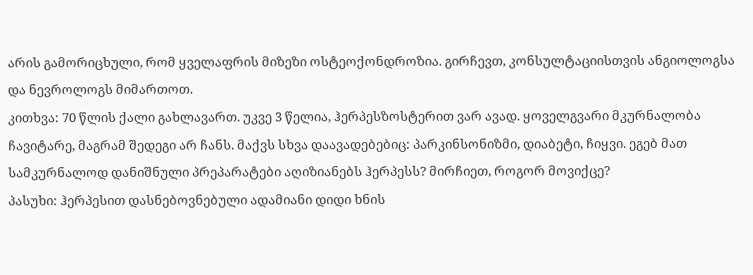არის გამორიცხული, რომ ყველაფრის მიზეზი ოსტეოქონდროზია. გირჩევთ, კონსულტაციისთვის ანგიოლოგსა და ნევროლოგს მიმართოთ.
კითხვა: 70 წლის ქალი გახლავართ. უკვე 3 წელია, ჰერპესზოსტერით ვარ ავად. ყოველგვარი მკურნალობა ჩავიტარე, მაგრამ შედეგი არ ჩანს. მაქვს სხვა დაავადებებიც: პარკინსონიზმი, დიაბეტი, ჩიყვი. ეგებ მათ სამკურნალოდ დანიშნული პრეპარატები აღიზიანებს ჰერპესს? მირჩიეთ, როგორ მოვიქცე?
პასუხი: ჰერპესით დასნებოვნებული ადამიანი დიდი ხნის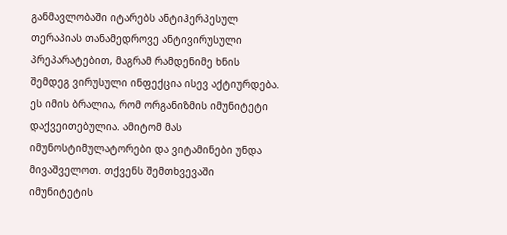განმავლობაში იტარებს ანტიჰერპესულ თერაპიას თანამედროვე ანტივირუსული პრეპარატებით, მაგრამ რამდენიმე ხნის შემდეგ ვირუსული ინფექცია ისევ აქტიურდება. ეს იმის ბრალია, რომ ორგანიზმის იმუნიტეტი დაქვეითებულია. ამიტომ მას იმუნოსტიმულატორები და ვიტამინები უნდა მივაშველოთ. თქვენს შემთხვევაში იმუნიტეტის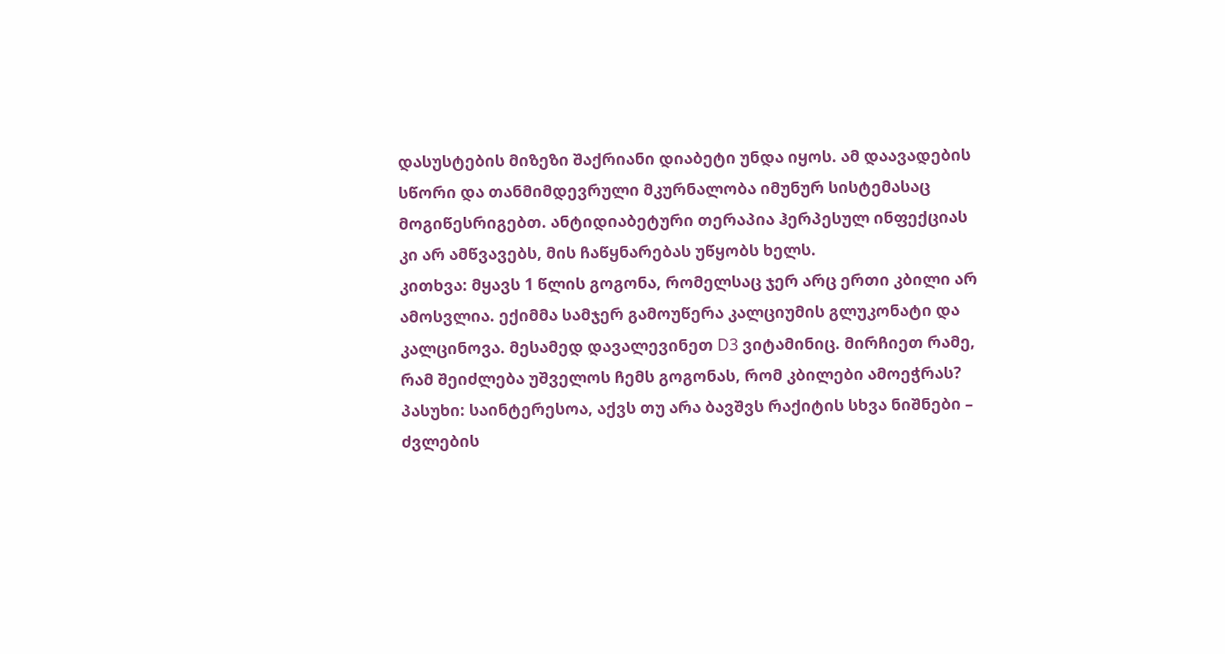დასუსტების მიზეზი შაქრიანი დიაბეტი უნდა იყოს. ამ დაავადების სწორი და თანმიმდევრული მკურნალობა იმუნურ სისტემასაც მოგიწესრიგებთ. ანტიდიაბეტური თერაპია ჰერპესულ ინფექციას კი არ ამწვავებს, მის ჩაწყნარებას უწყობს ხელს.
კითხვა: მყავს 1 წლის გოგონა, რომელსაც ჯერ არც ერთი კბილი არ ამოსვლია. ექიმმა სამჯერ გამოუწერა კალციუმის გლუკონატი და კალცინოვა. მესამედ დავალევინეთ D3 ვიტამინიც. მირჩიეთ რამე, რამ შეიძლება უშველოს ჩემს გოგონას, რომ კბილები ამოეჭრას?
პასუხი: საინტერესოა, აქვს თუ არა ბავშვს რაქიტის სხვა ნიშნები – ძვლების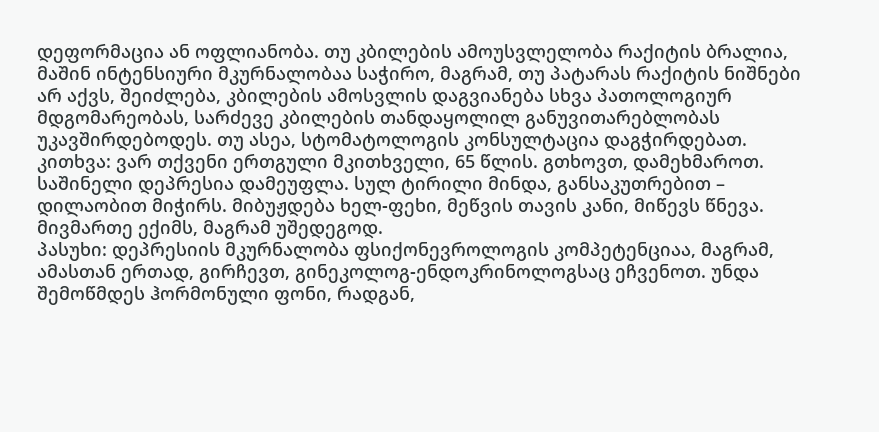დეფორმაცია ან ოფლიანობა. თუ კბილების ამოუსვლელობა რაქიტის ბრალია, მაშინ ინტენსიური მკურნალობაა საჭირო, მაგრამ, თუ პატარას რაქიტის ნიშნები არ აქვს, შეიძლება, კბილების ამოსვლის დაგვიანება სხვა პათოლოგიურ მდგომარეობას, სარძევე კბილების თანდაყოლილ განუვითარებლობას უკავშირდებოდეს. თუ ასეა, სტომატოლოგის კონსულტაცია დაგჭირდებათ.
კითხვა: ვარ თქვენი ერთგული მკითხველი, 65 წლის. გთხოვთ, დამეხმაროთ. საშინელი დეპრესია დამეუფლა. სულ ტირილი მინდა, განსაკუთრებით – დილაობით მიჭირს. მიბუჟდება ხელ-ფეხი, მეწვის თავის კანი, მიწევს წნევა. მივმართე ექიმს, მაგრამ უშედეგოდ.
პასუხი: დეპრესიის მკურნალობა ფსიქონევროლოგის კომპეტენციაა, მაგრამ, ამასთან ერთად, გირჩევთ, გინეკოლოგ-ენდოკრინოლოგსაც ეჩვენოთ. უნდა შემოწმდეს ჰორმონული ფონი, რადგან,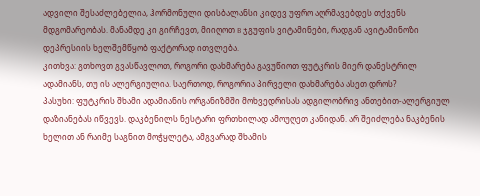ადვილი შესაძლებელია, ჰორმონული დისბალანსი კიდევ უფრო აღრმავებდეს თქვენს მდგომარეობას. მანამდე კი გირჩევთ, მიიღოთ B ჯგუფის ვიტამინები, რადგან ავიტამინოზი დეპრესიის ხელშემწყობ ფაქტორად ითვლება.
კითხვა: გთხოვთ გვასწავლოთ, როგორი დახმარება გავუწიოთ ფუტკრის მიერ დანესტრილ ადამიანს, თუ ის ალერგიულია. საერთოდ, როგორია პირველი დახმარება ასეთ დროს?
პასუხი: ფუტკრის შხამი ადამიანის ორგანიზმში მოხვედრისას ადგილობრივ ანთებით-ალერგიულ დაზიანებას იწვევს. დაკბენილს ნესტარი ფრთხილად ამოუღეთ კანიდან. არ შეიძლება ნაკბენის ხელით ან რაიმე საგნით მოჭყლეტა, ამგვარად შხამის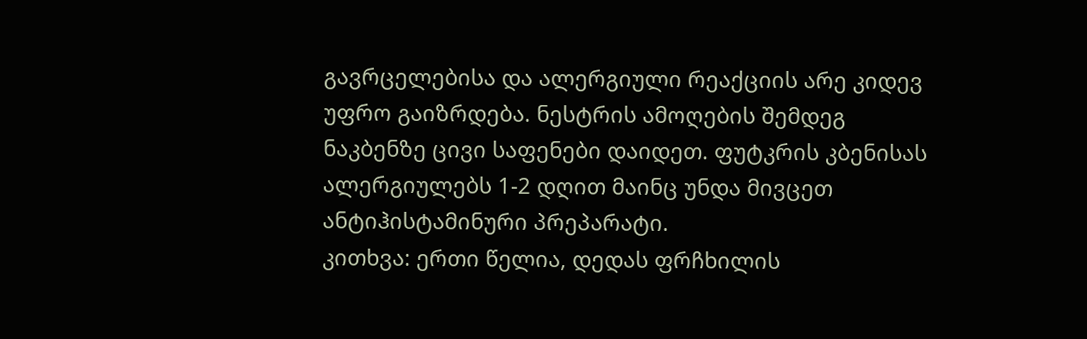გავრცელებისა და ალერგიული რეაქციის არე კიდევ უფრო გაიზრდება. ნესტრის ამოღების შემდეგ ნაკბენზე ცივი საფენები დაიდეთ. ფუტკრის კბენისას ალერგიულებს 1-2 დღით მაინც უნდა მივცეთ ანტიჰისტამინური პრეპარატი.
კითხვა: ერთი წელია, დედას ფრჩხილის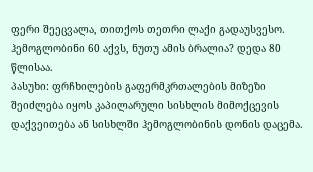ფერი შეეცვალა, თითქოს თეთრი ლაქი გადაუსვესო. ჰემოგლობინი 60 აქვს, ნუთუ ამის ბრალია? დედა 80 წლისაა.
პასუხი: ფრჩხილების გაფერმკრთალების მიზეზი შეიძლება იყოს კაპილარული სისხლის მიმოქცევის დაქვეითება ან სისხლში ჰემოგლობინის დონის დაცემა.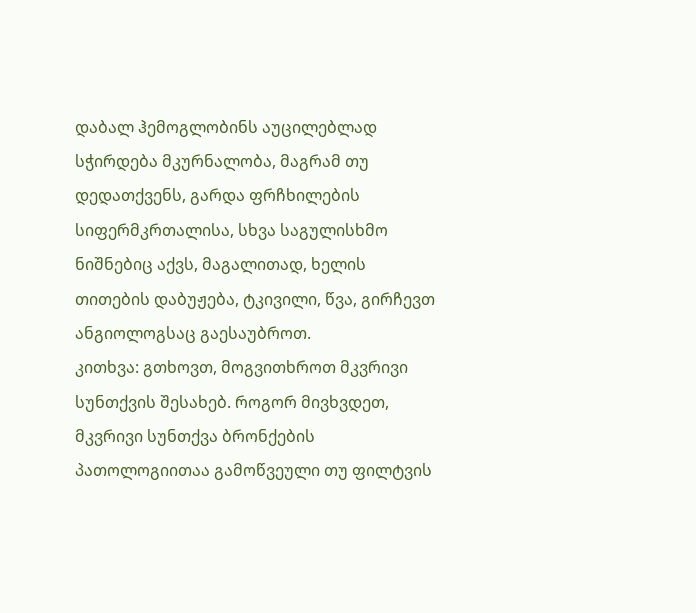დაბალ ჰემოგლობინს აუცილებლად სჭირდება მკურნალობა, მაგრამ თუ დედათქვენს, გარდა ფრჩხილების სიფერმკრთალისა, სხვა საგულისხმო ნიშნებიც აქვს, მაგალითად, ხელის თითების დაბუჟება, ტკივილი, წვა, გირჩევთ ანგიოლოგსაც გაესაუბროთ.
კითხვა: გთხოვთ, მოგვითხროთ მკვრივი სუნთქვის შესახებ. როგორ მივხვდეთ, მკვრივი სუნთქვა ბრონქების პათოლოგიითაა გამოწვეული თუ ფილტვის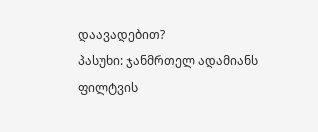დაავადებით?
პასუხი: ჯანმრთელ ადამიანს ფილტვის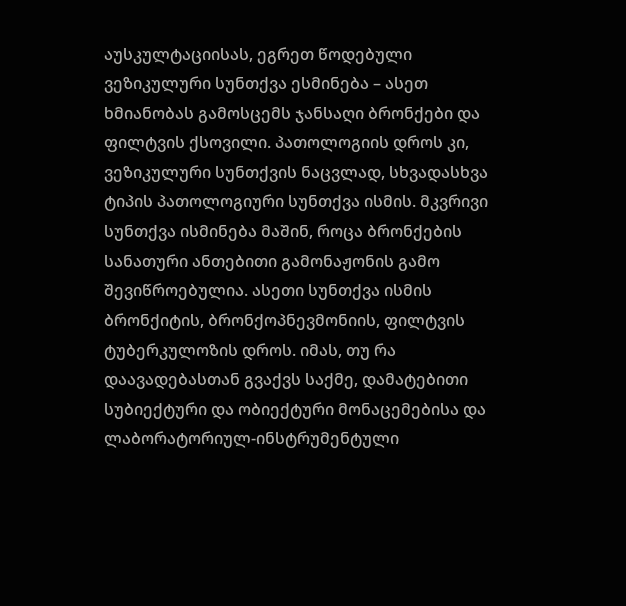აუსკულტაციისას, ეგრეთ წოდებული ვეზიკულური სუნთქვა ესმინება – ასეთ ხმიანობას გამოსცემს ჯანსაღი ბრონქები და ფილტვის ქსოვილი. პათოლოგიის დროს კი, ვეზიკულური სუნთქვის ნაცვლად, სხვადასხვა ტიპის პათოლოგიური სუნთქვა ისმის. მკვრივი სუნთქვა ისმინება მაშინ, როცა ბრონქების სანათური ანთებითი გამონაჟონის გამო შევიწროებულია. ასეთი სუნთქვა ისმის ბრონქიტის, ბრონქოპნევმონიის, ფილტვის ტუბერკულოზის დროს. იმას, თუ რა დაავადებასთან გვაქვს საქმე, დამატებითი სუბიექტური და ობიექტური მონაცემებისა და ლაბორატორიულ-ინსტრუმენტული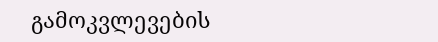გამოკვლევების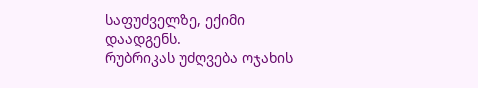საფუძველზე, ექიმი დაადგენს.
რუბრიკას უძღვება ოჯახის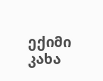ექიმი
კახა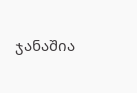ჯანაშია